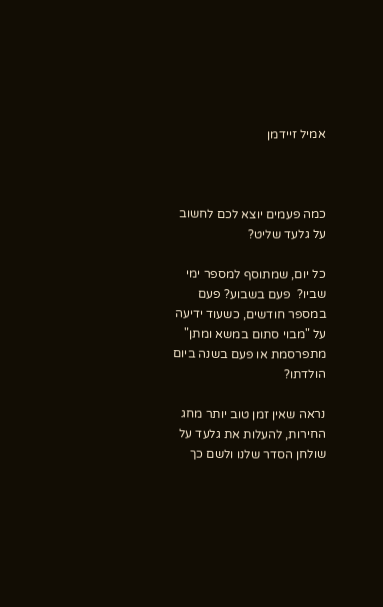אמיל זיידמן



כמה פעמים יוצא לכם לחשוב על גלעד שליט?

כל יום, שמתוסף למספר ימי שביו?  פעם בשבוע? פעם במספר חודשים, כשעוד ידיעה על "מבוי סתום במשא ומתן" מתפרסמת או פעם בשנה ביום הולדתו?

נראה שאין זמן טוב יותר מחג החירות, להעלות את גלעד על שולחן הסדר שלנו ולשם כך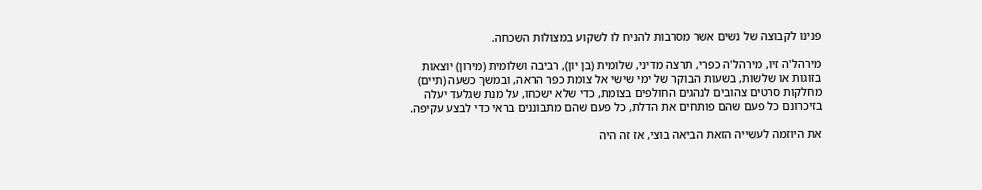פנינו לקבוצה של נשים אשר מסרבות להניח לו לשקוע במצולות השכחה.

מירהל'ה זיו, מירהל'ה כפרי, תרצה מדיני, שלומית (בן יון), רביבה ושלומית (מירון) יוצאות בזוגות או שלשות, בשעות הבוקר של ימי שישי אל צומת כפר הראה, ובמשך כשעה (תיים) מחלקות סרטים צהובים לנהגים החולפים בצומת, כדי שלא ישכחו, על מנת שגלעד יעלה בזיכרונם כל פעם שהם פותחים את הדלת, כל פעם שהם מתבוננים בראי כדי לבצע עקיפה.

את היוזמה לעשייה הזאת הביאה בוצי, אז זה היה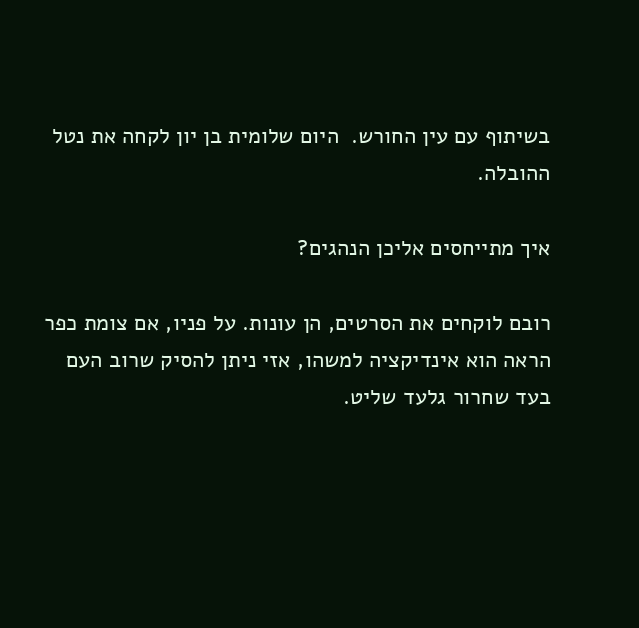בשיתוף עם עין החורש.  היום שלומית בן יון לקחה את נטל ההובלה.

איך מתייחסים אליכן הנהגים?

רובם לוקחים את הסרטים, הן עונות. על פניו, אם צומת כפר הראה הוא אינדיקציה למשהו, אזי ניתן להסיק שרוב העם בעד שחרור גלעד שליט.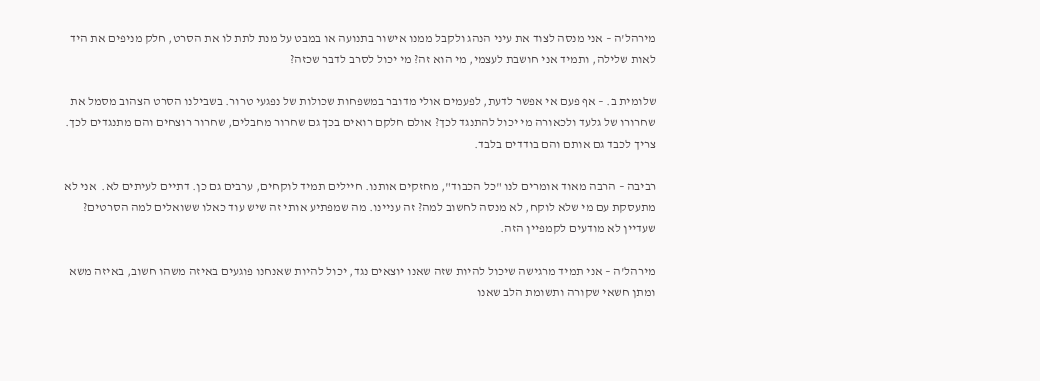מירהל'ה – אני מנסה לצוד את עיני הנהג ולקבל ממנו אישור בתנועה או במבט על מנת לתת לו את הסרט, חלק מניפים את היד לאות שלילה, ותמיד אני חושבת לעצמי, מי הוא זה? מי יכול לסרב לדבר שכזה?

שלומית ב. – אף פעם אי אפשר לדעת, לפעמים אולי מדובר במשפחות שכולות של נפגעי טרור. בשבילנו הסרט הצהוב מסמל את שחרורו של גלעד ולכאורה מי יכול להתנגד לכך? אולם חלקם רואים בכך גם שחרור מחבלים, שחרור רוצחים והם מתנגדים לכך. צריך לכבד גם אותם והם בודדים בלבד.

רביבה – הרבה מאוד אומרים לנו "כל הכבוד", מחזקים אותנו. חיילים תמיד לוקחים, ערבים גם כן. דתיים לעיתים לא.  אני לא מתעסקת עם מי שלא לוקח, לא מנסה לחשוב למה? זה עניינו. מה שמפתיע אותי זה שיש עוד כאלו ששואלים למה הסרטים? שעדיין לא מודעים לקמפיין הזה.

מירהל'ה – אני תמיד מרגישה שיכול להיות שזה שאנו יוצאים נגד, יכול להיות שאנחנו פוגעים באיזה משהו חשוב, באיזה משא ומתן חשאי שקורה ותשומת הלב שאנו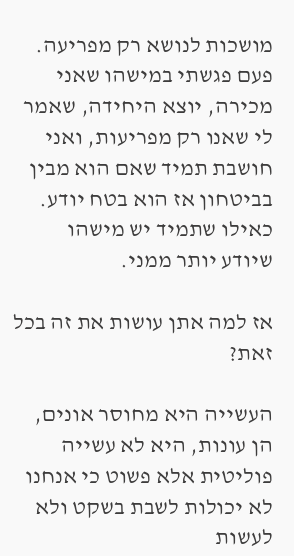מושכות לנושא רק מפריעה. פעם פגשתי במישהו שאני מכירה, יוצא היחידה, שאמר לי שאנו רק מפריעות, ואני חושבת תמיד שאם הוא מבין בביטחון אז הוא בטח יודע. כאילו שתמיד יש מישהו שיודע יותר ממני.

אז למה אתן עושות את זה בכל זאת?

העשייה היא מחוסר אונים, הן עונות, היא לא עשייה פוליטית אלא פשוט כי אנחנו לא יכולות לשבת בשקט ולא לעשות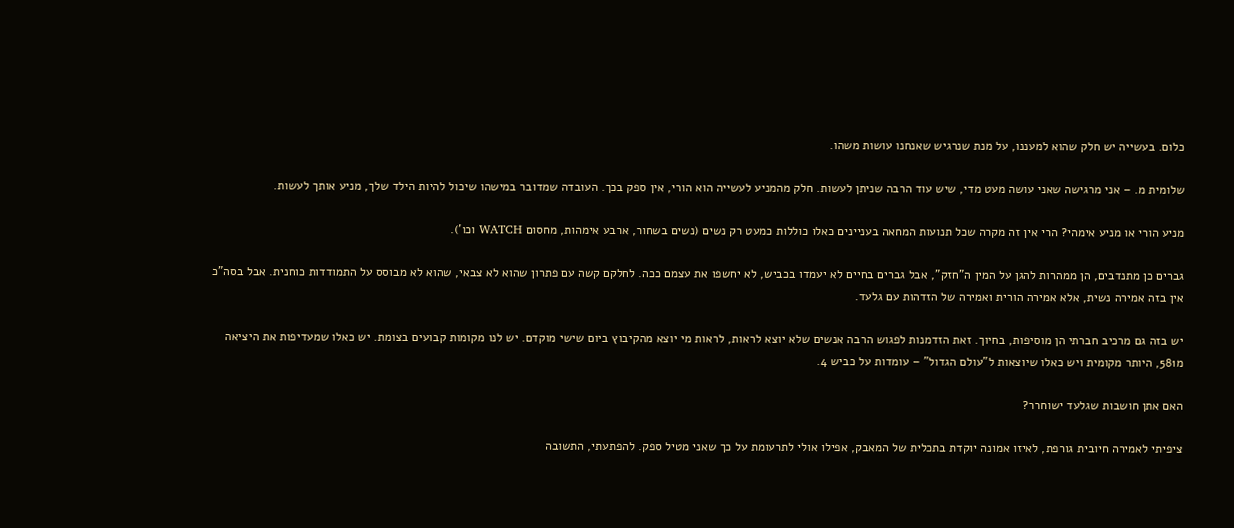כלום. בעשייה יש חלק שהוא למעננו, על מנת שנרגיש שאנחנו עושות משהו.

שלומית מ. – אני מרגישה שאני עושה מעט מדי, שיש עוד הרבה שניתן לעשות. חלק מהמניע לעשייה הוא הורי, אין ספק בכך. העובדה שמדובר במישהו שיכול להיות הילד שלך, מניע אותך לעשות.

מניע הורי או מניע אימהי? הרי אין זה מקרה שכל תנועות המחאה בעניינים כאלו כוללות כמעט רק נשים (נשים בשחור, ארבע אימהות, מחסום WATCH וכו').

גברים כן מתנדבים, הן ממהרות להגן על המין ה"חזק", אבל גברים בחיים לא יעמדו בכביש, לא יחשפו את עצמם ככה. לחלקם קשה עם פתרון שהוא לא צבאי, שהוא לא מבוסס על התמודדות כוחנית. אבל בסה"כ אין בזה אמירה נשית, אלא אמירה הורית ואמירה של הזדהות עם גלעד.

יש בזה גם מרכיב חברתי הן מוסיפות, בחיוך. זאת הזדמנות לפגוש הרבה אנשים שלא יוצא לראות, לראות מי יוצא מהקיבוץ ביום שישי מוקדם. יש לנו מקומות קבועים בצומת. יש כאלו שמעדיפות את היציאה מ581, היותר מקומית ויש כאלו שיוצאות ל"עולם הגדול" – עומדות על כביש 4.

האם אתן חושבות שגלעד ישוחרר?

ציפיתי לאמירה חיובית גורפת, לאיזו אמונה יוקדת בתכלית של המאבק, אפילו אולי לתרעומת על כך שאני מטיל ספק. להפתעתי, התשובה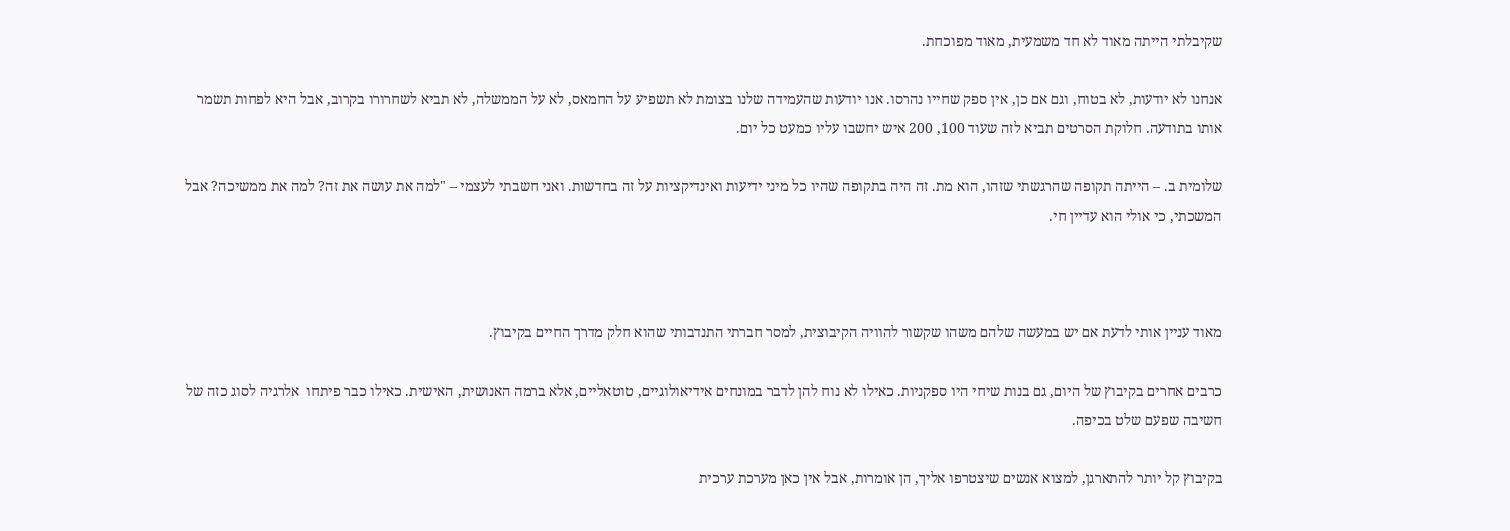שקיבלתי הייתה מאוד לא חד משמעית, מאוד מפוכחת.

אנחנו לא יודעות, לא בטוח, וגם אם כן, אין ספק שחייו נהרסו. אנו יודעות שהעמידה שלנו בצומת לא תשפיע על החמאס, לא על הממשלה, לא תביא לשחרורו בקרוב, אבל היא לפחות תשמר אותו בתודעה. חלוקת הסרטים תביא לזה שעוד 100, 200 איש יחשבו עליו כמעט כל יום.

שלומית ב. – הייתה תקופה שהרגשתי שזהו, הוא מת. זה היה בתקופה שהיו כל מיני ידיעות ואינדיקציות על זה בחדשות. ואני חשבתי לעצמי – "למה את עושה את זה? למה את ממשיכה? אבל המשכתי, כי אולי הוא עדיין חי.



מאוד עניין אותי לדעת אם יש במעשה שלהם משהו שקשור להוויה הקיבוצית, למסר חברתי התנדבותי שהוא חלק מדרך החיים בקיבוץ.

כרבים אחרים בקיבוץ של היום, גם בנות שיחי היו ספקניות. כאילו לא נוח להן לדבר במונחים אידיאולוגיים, טוטאליים, אלא ברמה האנושית, האישית. כאילו כבר פיתחו  אלרגיה לסוג כזה של חשיבה שפעם שלט בכיפה.

בקיבוץ קל יותר להתארגן, למצוא אנשים שיצטרפו אליך, הן אומרות, אבל אין כאן מערכת ערכית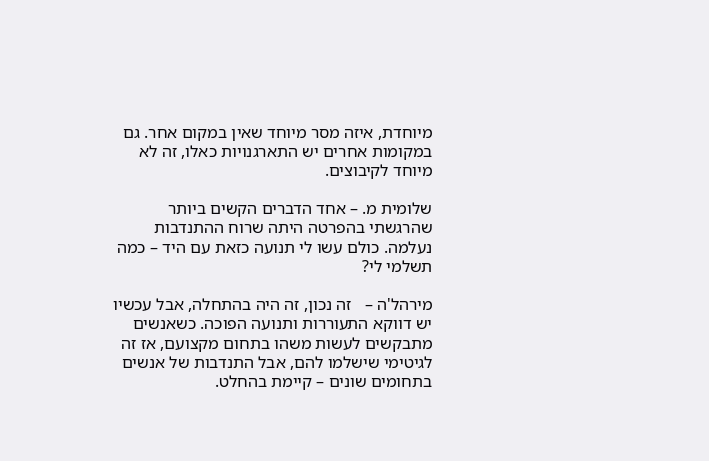מיוחדת, איזה מסר מיוחד שאין במקום אחר. גם במקומות אחרים יש התארגנויות כאלו, זה לא מיוחד לקיבוצים.

שלומית מ. – אחד הדברים הקשים ביותר שהרגשתי בהפרטה היתה שרוח ההתנדבות נעלמה. כולם עשו לי תנועה כזאת עם היד – כמה תשלמי לי?

מירהל'ה –   זה נכון, זה היה בהתחלה, אבל עכשיו יש דווקא התעוררות ותנועה הפוכה. כשאנשים מתבקשים לעשות משהו בתחום מקצועם, אז זה לגיטימי שישלמו להם, אבל התנדבות של אנשים בתחומים שונים – קיימת בהחלט.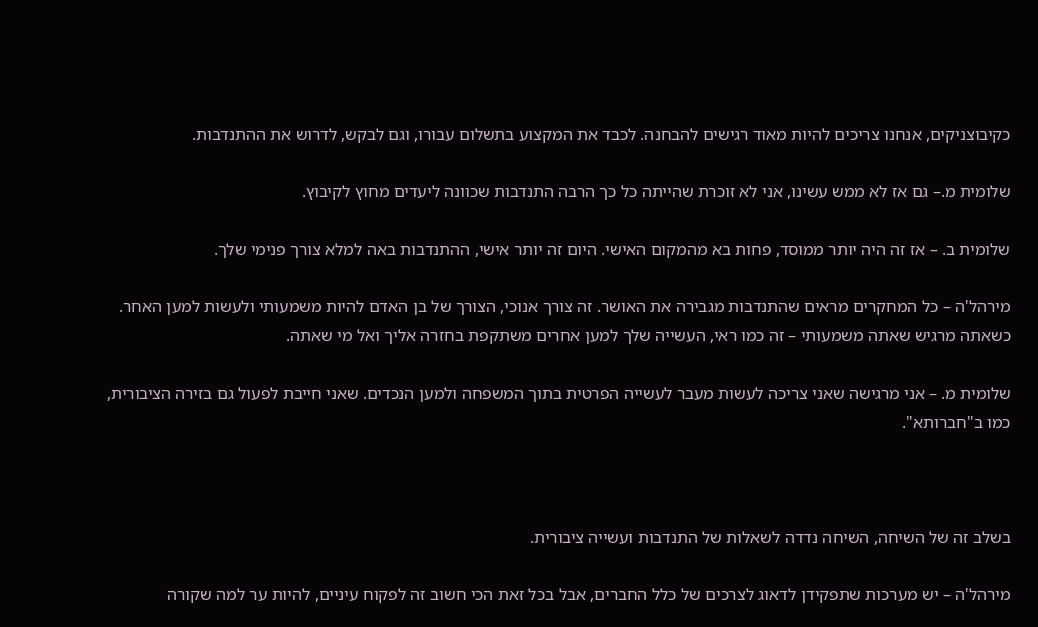כקיבוצניקים, אנחנו צריכים להיות מאוד רגישים להבחנה. לכבד את המקצוע בתשלום עבורו, וגם לבקש, לדרוש את ההתנדבות.

שלומית מ.– גם אז לא ממש עשינו, אני לא זוכרת שהייתה כל כך הרבה התנדבות שכוונה ליעדים מחוץ לקיבוץ.

שלומית ב. – אז זה היה יותר ממוסד, פחות בא מהמקום האישי. היום זה יותר אישי, ההתנדבות באה למלא צורך פנימי שלך.

מירהל'ה – כל המחקרים מראים שהתנדבות מגבירה את האושר. זה צורך אנוכי, הצורך של בן האדם להיות משמעותי ולעשות למען האחר. כשאתה מרגיש שאתה משמעותי – זה כמו ראי, העשייה שלך למען אחרים משתקפת בחזרה אליך ואל מי שאתה.

שלומית מ. – אני מרגישה שאני צריכה לעשות מעבר לעשייה הפרטית בתוך המשפחה ולמען הנכדים. שאני חייבת לפעול גם בזירה הציבורית, כמו ב"חברותא".



בשלב זה של השיחה, השיחה נדדה לשאלות של התנדבות ועשייה ציבורית.

מירהל'ה – יש מערכות שתפקידן לדאוג לצרכים של כלל החברים, אבל בכל זאת הכי חשוב זה לפקוח עיניים, להיות ער למה שקורה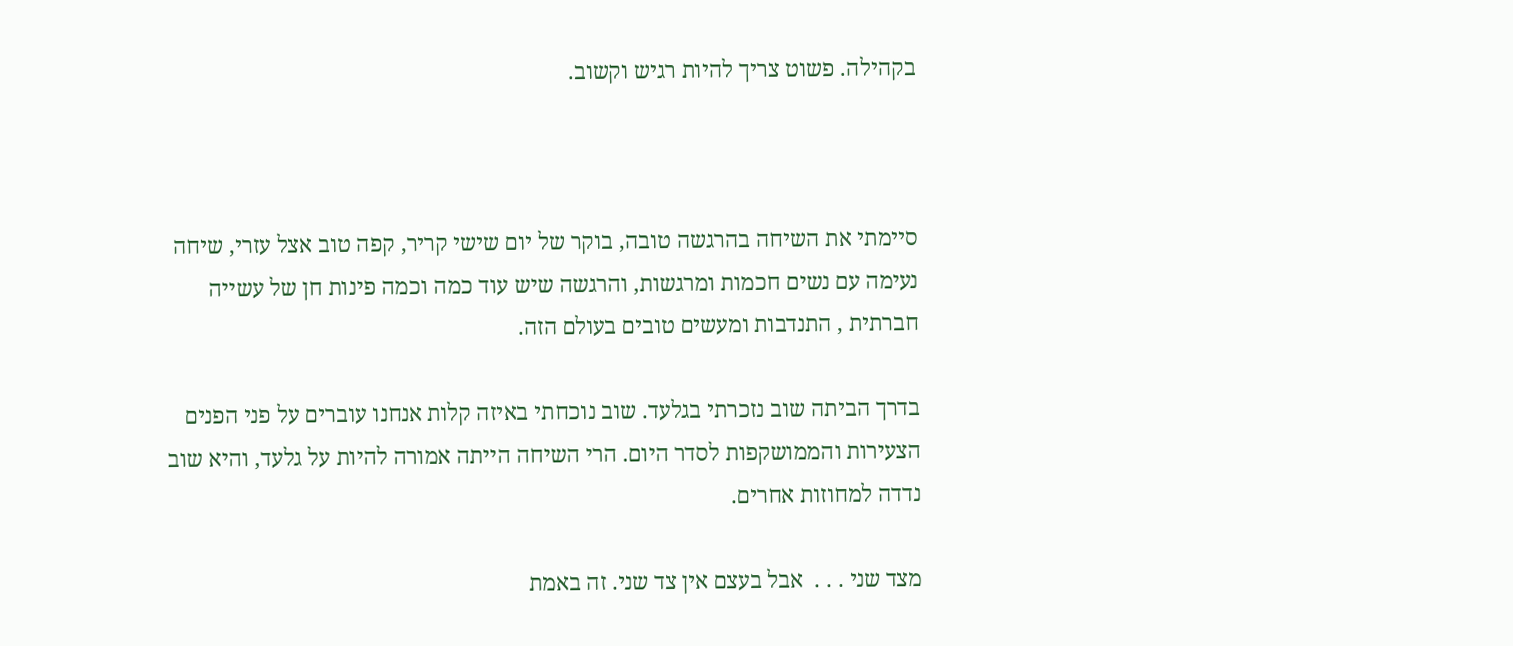בקהילה. פשוט צריך להיות רגיש וקשוב.



סיימתי את השיחה בהרגשה טובה, בוקר של יום שישי קריר, קפה טוב אצל עזרי, שיחה נעימה עם נשים חכמות ומרגשות, והרגשה שיש עוד כמה וכמה פינות חן של עשייה חברתית , התנדבות ומעשים טובים בעולם הזה.

בדרך הביתה שוב נזכרתי בגלעד. שוב נוכחתי באיזה קלות אנחנו עוברים על פני הפנים הצעירות והממושקפות לסדר היום. הרי השיחה הייתה אמורה להיות על גלעד, והיא שוב נדדה למחוזות אחרים.

מצד שני . . .  אבל בעצם אין צד שני. זה באמת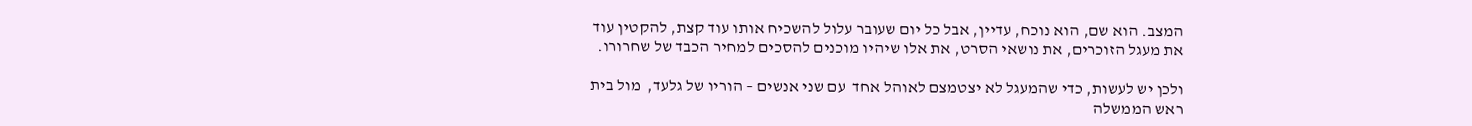המצב. הוא שם, הוא נוכח, עדיין, אבל כל יום שעובר עלול להשכיח אותו עוד קצת, להקטין עוד את מעגל הזוכרים, את נושאי הסרט, את אלו שיהיו מוכנים להסכים למחיר הכבד של שחרורו.

ולכן יש לעשות, כדי שהמעגל לא יצטמצם לאוהל אחד  עם שני אנשים – הוריו של גלעד,  מול בית ראש הממשלה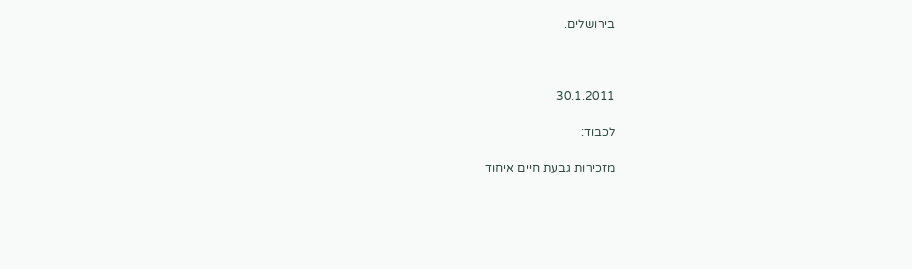בירושלים.



30.1.2011

לכבוד:

מזכירות גבעת חיים איחוד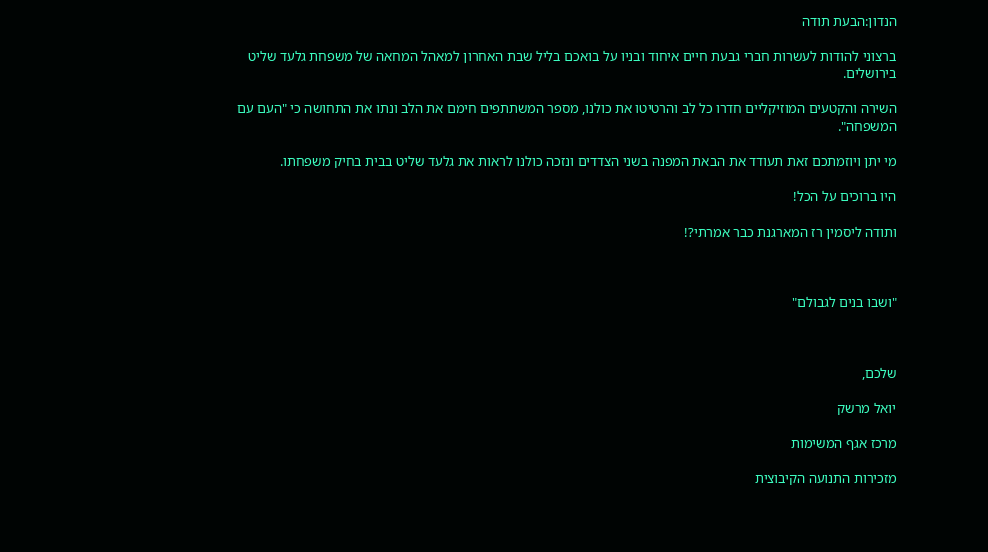הנדון:הבעת תודה

ברצוני להודות לעשרות חברי גבעת חיים איחוד ובניו על בואכם בליל שבת האחרון למאהל המחאה של משפחת גלעד שליט בירושלים.

השירה והקטעים המוזיקליים חדרו כל לב והרטיטו את כולנו, מספר המשתתפים חימם את הלב ונתו את התחושה כי "העם עם המשפחה".

מי יתן ויוזמתכם זאת תעודד את הבאת המפנה בשני הצדדים ונזכה כולנו לראות את גלעד שליט בבית בחיק משפחתו.

היו ברוכים על הכל!

ותודה ליסמין רז המארגנת כבר אמרתי?!



"ושבו בנים לגבולם"



שלכם,

יואל מרשק

מרכז אגף המשימות

מזכירות התנועה הקיבוצית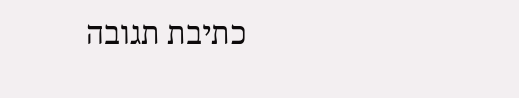כתיבת תגובה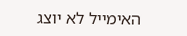האימייל לא יוצג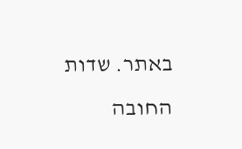באתר. שדות החובה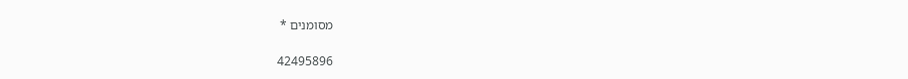מסומנים *

42495896